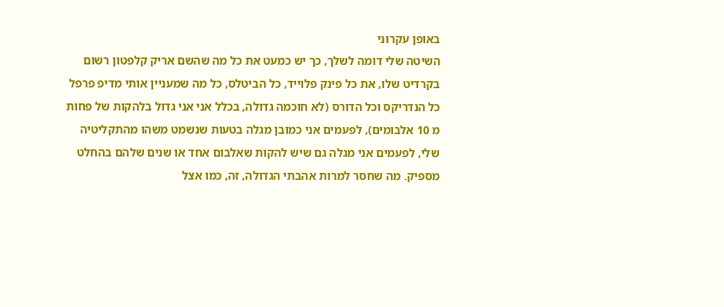באופן עקרוני
השיטה שלי דומה לשלך, כך יש כמעט את כל מה שהשם אריק קלפטון רשום בקרדיט שלו, את כל פינק פלוייד, כל הביטלס, כל מה שמעניין אותי מדיפ פרפל כל הנדריקס וכל הדורס (לא חוכמה גדולה, בכלל אני אני גדול בלהקות של פחות מ 10 אלבומים), לפעמים אני כמובן מגלה בטעות שנשמט משהו מהתקליטיה שלי, לפעמים אני מגלה גם שיש להקות שאלבום אחד או שנים שלהם בהחלט מספיק. מה שחסר למרות אהבתי הגדולה, זה, כמו אצל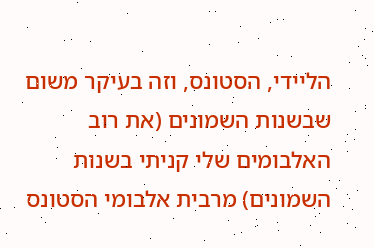הליידי, הסטונס, וזה בעיקר משום שבשנות השמונים (את רוב האלבומים שלי קניתי בשנות השמונים) מרבית אלבומי הסטונס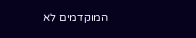המוקדמים לא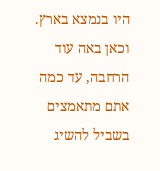היו בנמצא בארץ. וכאן באה עוד הרחבה, עד כמה אתם מתאמצים בשביל להשיג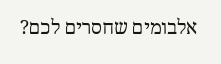אלבומים שחסרים לכם?